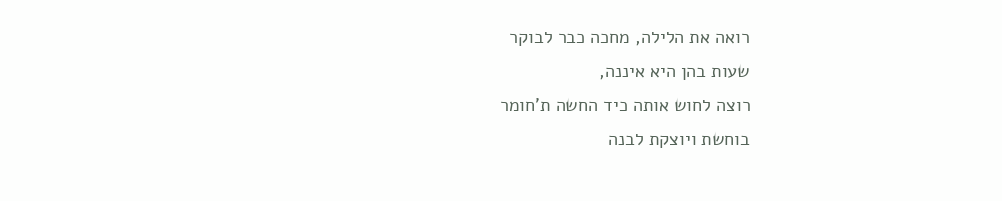רואה את הלילה, מחכה כבר לבוקר
שעות בהן היא איננה,
רוצה לחוש אותה כיד החשה ת'חומר
בוחשת ויוצקת לבנה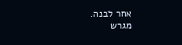אחר לבנה.
מגרש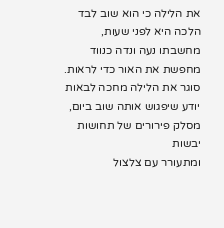את הלילה כי הוא שוב לבד
הלכה היא לפני שעות,
מחשבתו נעה ונדה כנווד
מחפשת את האור כדי לראות.
סוגר את הלילה מחכה לבאות
יודע שיפגוש אותה שוב ביום,
מסלק פירורים של תחושות יבשות
ומתעורר עם צלצול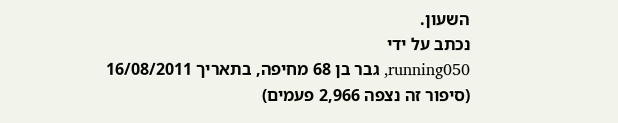השעון.
נכתב על ידי
running050, גבר בן 68 מחיפה, בתאריך 16/08/2011
(סיפור זה נצפה 2,966 פעמים)